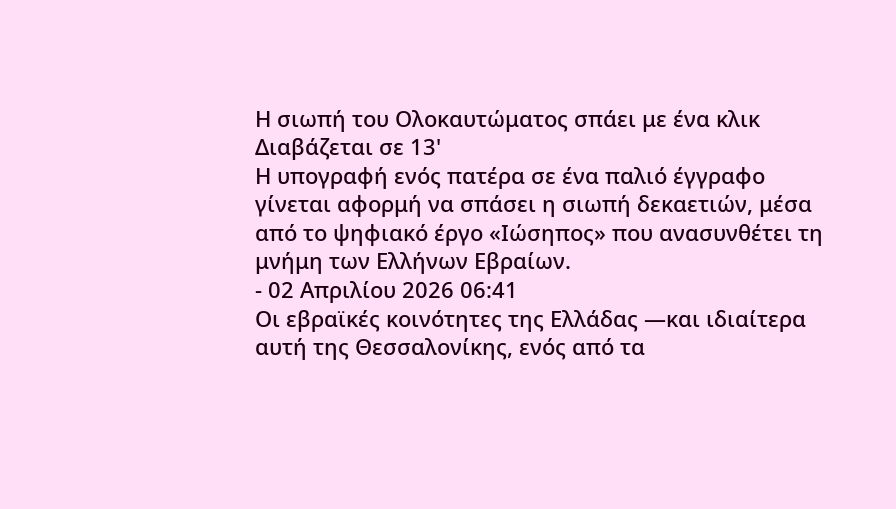Η σιωπή του Ολοκαυτώματος σπάει με ένα κλικ
Διαβάζεται σε 13'
Η υπογραφή ενός πατέρα σε ένα παλιό έγγραφο γίνεται αφορμή να σπάσει η σιωπή δεκαετιών, μέσα από το ψηφιακό έργο «Ιώσηπος» που ανασυνθέτει τη μνήμη των Ελλήνων Εβραίων.
- 02 Απριλίου 2026 06:41
Οι εβραϊκές κοινότητες της Ελλάδας —και ιδιαίτερα αυτή της Θεσσαλονίκης, ενός από τα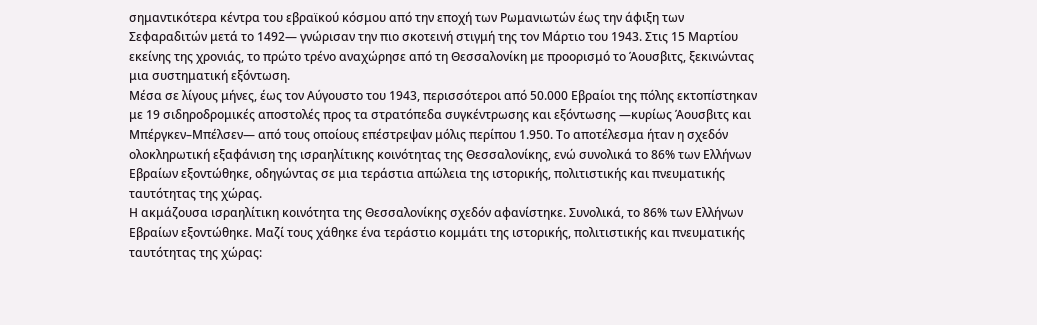σημαντικότερα κέντρα του εβραϊκού κόσμου από την εποχή των Ρωμανιωτών έως την άφιξη των Σεφαραδιτών μετά το 1492— γνώρισαν την πιο σκοτεινή στιγμή της τον Μάρτιο του 1943. Στις 15 Μαρτίου εκείνης της χρονιάς, το πρώτο τρένο αναχώρησε από τη Θεσσαλονίκη με προορισμό το Άουσβιτς, ξεκινώντας μια συστηματική εξόντωση.
Μέσα σε λίγους μήνες, έως τον Αύγουστο του 1943, περισσότεροι από 50.000 Εβραίοι της πόλης εκτοπίστηκαν με 19 σιδηροδρομικές αποστολές προς τα στρατόπεδα συγκέντρωσης και εξόντωσης —κυρίως Άουσβιτς και Μπέργκεν–Μπέλσεν— από τους οποίους επέστρεψαν μόλις περίπου 1.950. Το αποτέλεσμα ήταν η σχεδόν ολοκληρωτική εξαφάνιση της ισραηλίτικης κοινότητας της Θεσσαλονίκης, ενώ συνολικά το 86% των Ελλήνων Εβραίων εξοντώθηκε, οδηγώντας σε μια τεράστια απώλεια της ιστορικής, πολιτιστικής και πνευματικής ταυτότητας της χώρας.
Η ακμάζουσα ισραηλίτικη κοινότητα της Θεσσαλονίκης σχεδόν αφανίστηκε. Συνολικά, το 86% των Ελλήνων Εβραίων εξοντώθηκε. Μαζί τους χάθηκε ένα τεράστιο κομμάτι της ιστορικής, πολιτιστικής και πνευματικής ταυτότητας της χώρας: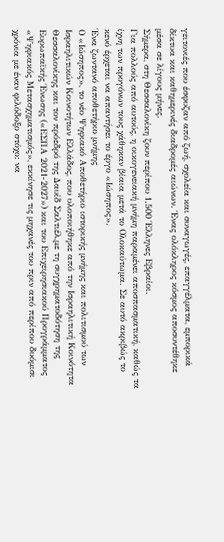γειτονιές που έσφυζαν από ζωή, σχολεία και συναγωγές, επαγγέλματα, εμπορικά δίκτυα και καθημερινές διαδρομές αιώνων. Ένας ολόκληρος κόσμος αποσυντέθηκε μέσα σε λίγους μήνες.
Σήμερα, στη Θεσσαλονίκη ζουν περίπου 1.500 Έλληνες Εβραίοι.
Για πολλούς από αυτούς, η οικογενειακή μνήμη παραμένει αποσπασματική, καθώς τα ίχνη των προγόνων τους χάθηκαν βίαια μετά το Ολοκαύτωμα. Σε αυτό ακριβώς το κενό έρχεται να απαντήσει το έργο «Ιώσηπος».
Ένα ζωντανό αποθετήριο μνήμης
Ο «Ιώσηπος», το νέο Ψηφιακό Αποθετήριο ιστορικής μνήμης και πολιτισμού των Ισραηλιτικών Κοινοτήτων Ελλάδος, που υλοποιήθηκε από την Ισραηλιτική Κοινότητα Θεσσαλονίκης και τον πρόεδρό της Δαυίδ Σαλτιέλ,με τη συγχρηματοδότηση της Ευρωπαϊκής Ένωσης («ΕΣΠΑ 2021-2027») και του Επιχειρησιακού Προγράμματος «Ψηφιακός Μετασχηματισμός», εκκίνησε τις μηχανές του πριν από περίπου δυόμισι χρόνια με έναν φιλόδοξο στόχο: να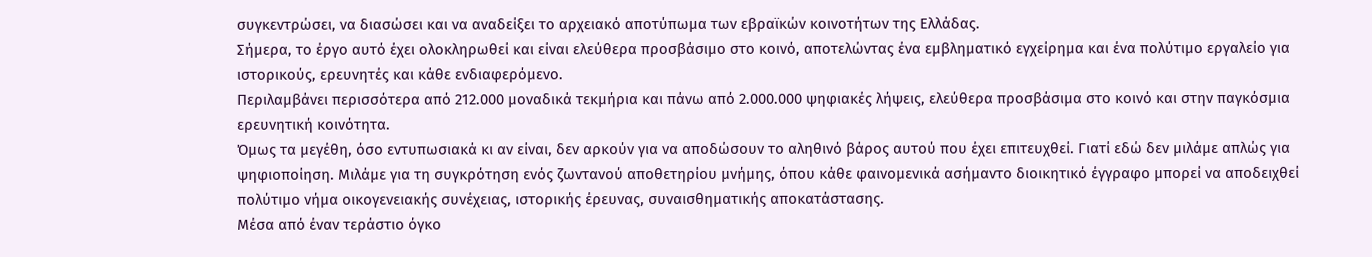συγκεντρώσει, να διασώσει και να αναδείξει το αρχειακό αποτύπωμα των εβραϊκών κοινοτήτων της Ελλάδας.
Σήμερα, το έργο αυτό έχει ολοκληρωθεί και είναι ελεύθερα προσβάσιμο στο κοινό, αποτελώντας ένα εμβληματικό εγχείρημα και ένα πολύτιμο εργαλείο για ιστορικούς, ερευνητές και κάθε ενδιαφερόμενο.
Περιλαμβάνει περισσότερα από 212.000 μοναδικά τεκμήρια και πάνω από 2.000.000 ψηφιακές λήψεις, ελεύθερα προσβάσιμα στο κοινό και στην παγκόσμια ερευνητική κοινότητα.
Όμως τα μεγέθη, όσο εντυπωσιακά κι αν είναι, δεν αρκούν για να αποδώσουν το αληθινό βάρος αυτού που έχει επιτευχθεί. Γιατί εδώ δεν μιλάμε απλώς για ψηφιοποίηση. Μιλάμε για τη συγκρότηση ενός ζωντανού αποθετηρίου μνήμης, όπου κάθε φαινομενικά ασήμαντο διοικητικό έγγραφο μπορεί να αποδειχθεί πολύτιμο νήμα οικογενειακής συνέχειας, ιστορικής έρευνας, συναισθηματικής αποκατάστασης.
Μέσα από έναν τεράστιο όγκο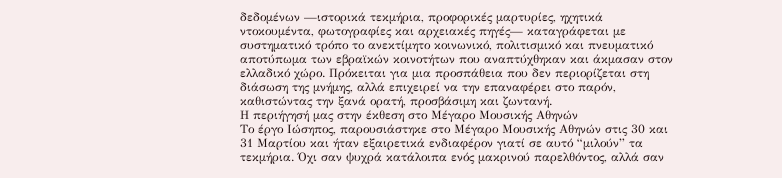δεδομένων —ιστορικά τεκμήρια, προφορικές μαρτυρίες, ηχητικά ντοκουμέντα, φωτογραφίες και αρχειακές πηγές— καταγράφεται με συστηματικό τρόπο το ανεκτίμητο κοινωνικό, πολιτισμικό και πνευματικό αποτύπωμα των εβραϊκών κοινοτήτων που αναπτύχθηκαν και άκμασαν στον ελλαδικό χώρο. Πρόκειται για μια προσπάθεια που δεν περιορίζεται στη διάσωση της μνήμης, αλλά επιχειρεί να την επαναφέρει στο παρόν, καθιστώντας την ξανά ορατή, προσβάσιμη και ζωντανή.
Η περιήγησή μας στην έκθεση στο Μέγαρο Μουσικής Αθηνών
Το έργο Ιώσηπος, παρουσιάστηκε στο Μέγαρο Μουσικής Αθηνών στις 30 και 31 Μαρτίου και ήταν εξαιρετικά ενδιαφέρον γιατί σε αυτό “μιλούν” τα τεκμήρια. Όχι σαν ψυχρά κατάλοιπα ενός μακρινού παρελθόντος, αλλά σαν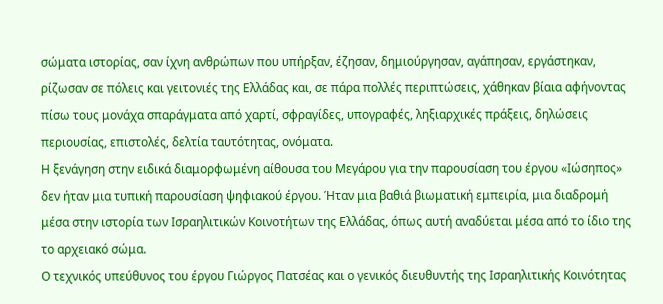σώματα ιστορίας, σαν ίχνη ανθρώπων που υπήρξαν, έζησαν, δημιούργησαν, αγάπησαν, εργάστηκαν, ρίζωσαν σε πόλεις και γειτονιές της Ελλάδας και, σε πάρα πολλές περιπτώσεις, χάθηκαν βίαια αφήνοντας πίσω τους μονάχα σπαράγματα από χαρτί, σφραγίδες, υπογραφές, ληξιαρχικές πράξεις, δηλώσεις περιουσίας, επιστολές, δελτία ταυτότητας, ονόματα.
Η ξενάγηση στην ειδικά διαμορφωμένη αίθουσα του Μεγάρου για την παρουσίαση του έργου «Ιώσηπος» δεν ήταν μια τυπική παρουσίαση ψηφιακού έργου. Ήταν μια βαθιά βιωματική εμπειρία, μια διαδρομή μέσα στην ιστορία των Ισραηλιτικών Κοινοτήτων της Ελλάδας, όπως αυτή αναδύεται μέσα από το ίδιο της το αρχειακό σώμα.
Ο τεχνικός υπεύθυνος του έργου Γιώργος Πατσέας και ο γενικός διευθυντής της Ισραηλιτικής Κοινότητας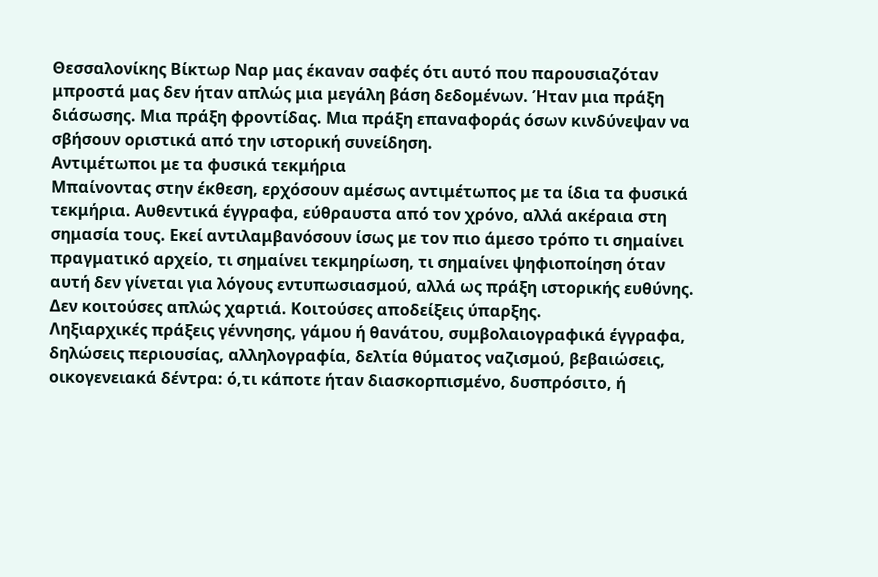Θεσσαλονίκης Βίκτωρ Ναρ μας έκαναν σαφές ότι αυτό που παρουσιαζόταν μπροστά μας δεν ήταν απλώς μια μεγάλη βάση δεδομένων. Ήταν μια πράξη διάσωσης. Μια πράξη φροντίδας. Μια πράξη επαναφοράς όσων κινδύνεψαν να σβήσουν οριστικά από την ιστορική συνείδηση.
Αντιμέτωποι με τα φυσικά τεκμήρια
Μπαίνοντας στην έκθεση, ερχόσουν αμέσως αντιμέτωπος με τα ίδια τα φυσικά τεκμήρια. Αυθεντικά έγγραφα, εύθραυστα από τον χρόνο, αλλά ακέραια στη σημασία τους. Εκεί αντιλαμβανόσουν ίσως με τον πιο άμεσο τρόπο τι σημαίνει πραγματικό αρχείο, τι σημαίνει τεκμηρίωση, τι σημαίνει ψηφιοποίηση όταν αυτή δεν γίνεται για λόγους εντυπωσιασμού, αλλά ως πράξη ιστορικής ευθύνης. Δεν κοιτούσες απλώς χαρτιά. Κοιτούσες αποδείξεις ύπαρξης.
Ληξιαρχικές πράξεις γέννησης, γάμου ή θανάτου, συμβολαιογραφικά έγγραφα, δηλώσεις περιουσίας, αλληλογραφία, δελτία θύματος ναζισμού, βεβαιώσεις, οικογενειακά δέντρα: ό,τι κάποτε ήταν διασκορπισμένο, δυσπρόσιτο, ή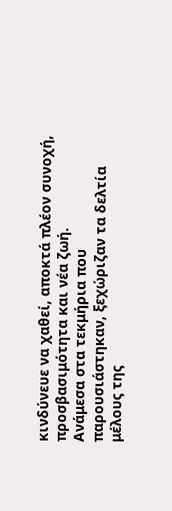κινδύνευε να χαθεί, αποκτά πλέον συνοχή, προσβασιμότητα και νέα ζωή.
Ανάμεσα στα τεκμήρια που παρουσιάστηκαν, ξεχώριζαν τα δελτία μέλους της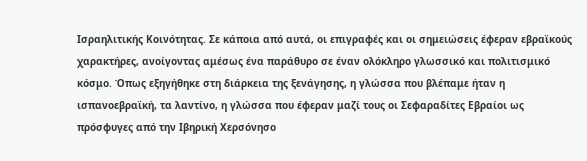Ισραηλιτικής Κοινότητας. Σε κάποια από αυτά, οι επιγραφές και οι σημειώσεις έφεραν εβραϊκούς χαρακτήρες, ανοίγοντας αμέσως ένα παράθυρο σε έναν ολόκληρο γλωσσικό και πολιτισμικό κόσμο. Όπως εξηγήθηκε στη διάρκεια της ξενάγησης, η γλώσσα που βλέπαμε ήταν η ισπανοεβραϊκή, τα λαντίνο, η γλώσσα που έφεραν μαζί τους οι Σεφαραδίτες Εβραίοι ως πρόσφυγες από την Ιβηρική Χερσόνησο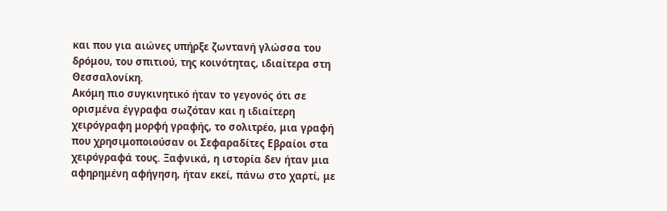και που για αιώνες υπήρξε ζωντανή γλώσσα του δρόμου, του σπιτιού, της κοινότητας, ιδιαίτερα στη Θεσσαλονίκη.
Ακόμη πιο συγκινητικό ήταν το γεγονός ότι σε ορισμένα έγγραφα σωζόταν και η ιδιαίτερη χειρόγραφη μορφή γραφής, το σολιτρέο, μια γραφή που χρησιμοποιούσαν οι Σεφαραδίτες Εβραίοι στα χειρόγραφά τους. Ξαφνικά, η ιστορία δεν ήταν μια αφηρημένη αφήγηση, ήταν εκεί, πάνω στο χαρτί, με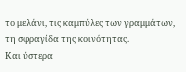το μελάνι, τις καμπύλες των γραμμάτων, τη σφραγίδα της κοινότητας.
Και ύστερα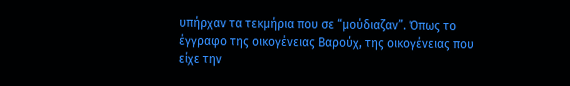υπήρχαν τα τεκμήρια που σε “μούδιαζαν”. Όπως το έγγραφο της οικογένειας Βαρούχ, της οικογένειας που είχε την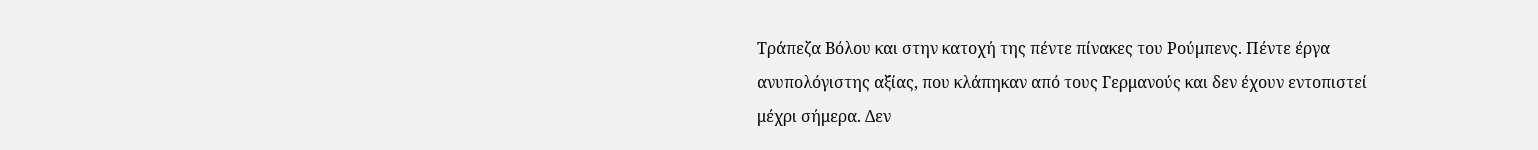Τράπεζα Βόλου και στην κατοχή της πέντε πίνακες του Ρούμπενς. Πέντε έργα ανυπολόγιστης αξίας, που κλάπηκαν από τους Γερμανούς και δεν έχουν εντοπιστεί μέχρι σήμερα. Δεν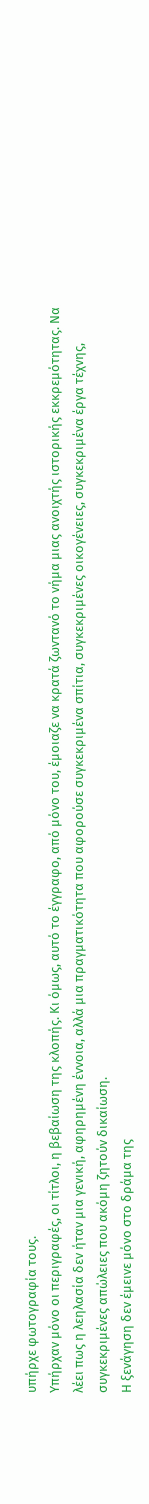υπήρχε φωτογραφία τους.
Υπήρχαν μόνο οι περιγραφές, οι τίτλοι, η βεβαίωση της κλοπής. Κι όμως, αυτό το έγγραφο, από μόνο του, έμοιαζε να κρατά ζωντανό το νήμα μιας ανοιχτής ιστορικής εκκρεμότητας. Να λέει πως η λεηλασία δεν ήταν μια γενική, αφηρημένη έννοια, αλλά μια πραγματικότητα που αφορούσε συγκεκριμένα σπίτια, συγκεκριμένες οικογένειες, συγκεκριμένα έργα τέχνης, συγκεκριμένες απώλειες που ακόμη ζητούν δικαίωση.
Η ξενάγηση δεν έμεινε μόνο στο δράμα της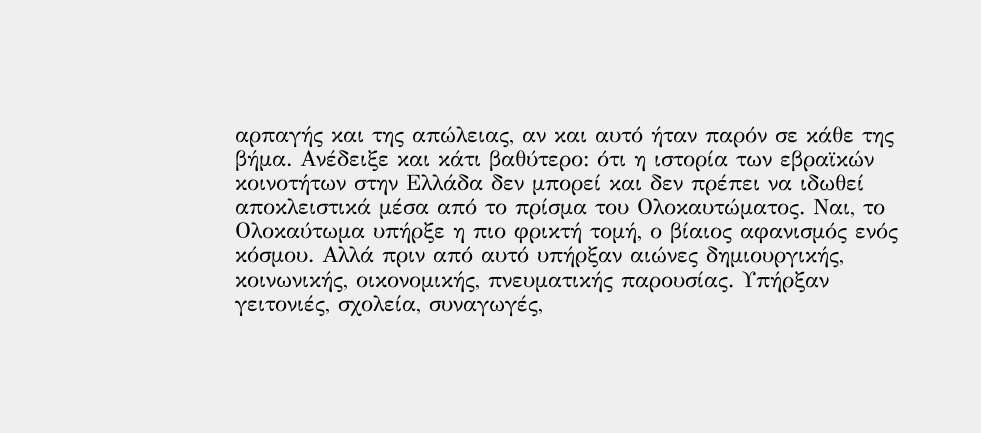αρπαγής και της απώλειας, αν και αυτό ήταν παρόν σε κάθε της βήμα. Ανέδειξε και κάτι βαθύτερο: ότι η ιστορία των εβραϊκών κοινοτήτων στην Ελλάδα δεν μπορεί και δεν πρέπει να ιδωθεί αποκλειστικά μέσα από το πρίσμα του Ολοκαυτώματος. Ναι, το Ολοκαύτωμα υπήρξε η πιο φρικτή τομή, ο βίαιος αφανισμός ενός κόσμου. Αλλά πριν από αυτό υπήρξαν αιώνες δημιουργικής, κοινωνικής, οικονομικής, πνευματικής παρουσίας. Υπήρξαν γειτονιές, σχολεία, συναγωγές,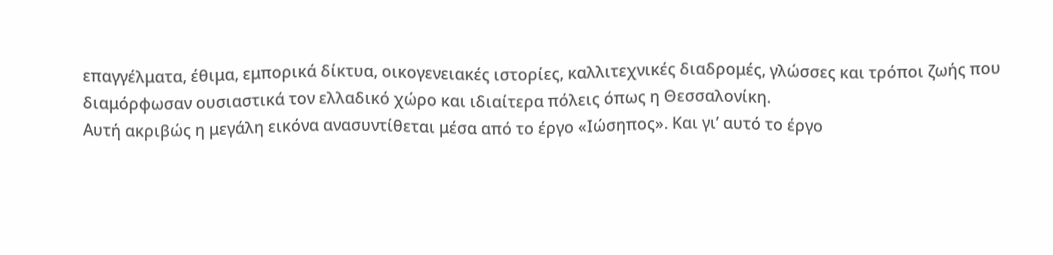επαγγέλματα, έθιμα, εμπορικά δίκτυα, οικογενειακές ιστορίες, καλλιτεχνικές διαδρομές, γλώσσες και τρόποι ζωής που διαμόρφωσαν ουσιαστικά τον ελλαδικό χώρο και ιδιαίτερα πόλεις όπως η Θεσσαλονίκη.
Αυτή ακριβώς η μεγάλη εικόνα ανασυντίθεται μέσα από το έργο «Ιώσηπος». Και γι’ αυτό το έργο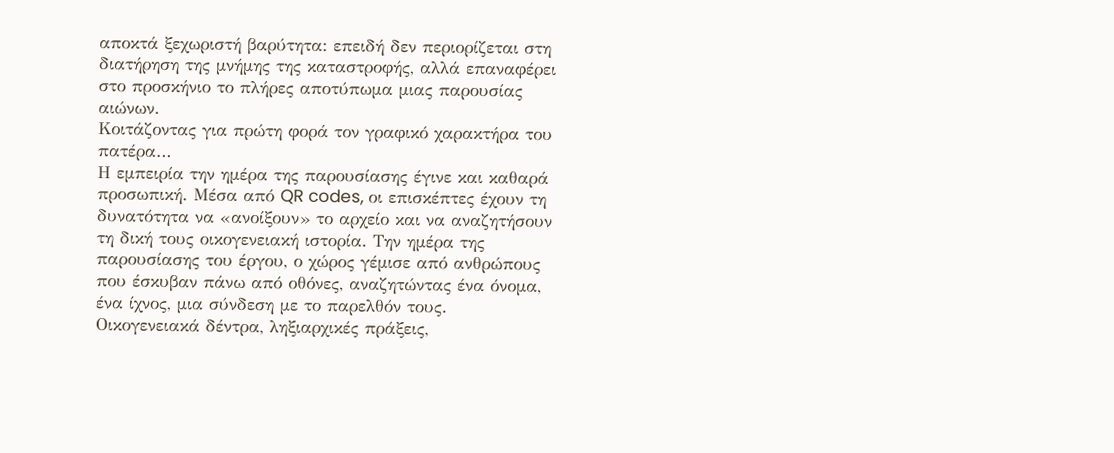αποκτά ξεχωριστή βαρύτητα: επειδή δεν περιορίζεται στη διατήρηση της μνήμης της καταστροφής, αλλά επαναφέρει στο προσκήνιο το πλήρες αποτύπωμα μιας παρουσίας αιώνων.
Κοιτάζοντας για πρώτη φορά τον γραφικό χαρακτήρα του πατέρα…
Η εμπειρία την ημέρα της παρουσίασης έγινε και καθαρά προσωπική. Μέσα από QR codes, οι επισκέπτες έχουν τη δυνατότητα να «ανοίξουν» το αρχείο και να αναζητήσουν τη δική τους οικογενειακή ιστορία. Την ημέρα της παρουσίασης του έργου, ο χώρος γέμισε από ανθρώπους που έσκυβαν πάνω από οθόνες, αναζητώντας ένα όνομα, ένα ίχνος, μια σύνδεση με το παρελθόν τους. Οικογενειακά δέντρα, ληξιαρχικές πράξεις,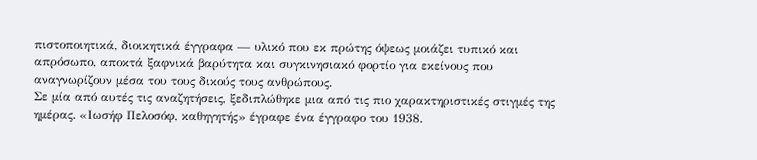πιστοποιητικά, διοικητικά έγγραφα — υλικό που εκ πρώτης όψεως μοιάζει τυπικό και απρόσωπο, αποκτά ξαφνικά βαρύτητα και συγκινησιακό φορτίο για εκείνους που αναγνωρίζουν μέσα του τους δικούς τους ανθρώπους.
Σε μία από αυτές τις αναζητήσεις, ξεδιπλώθηκε μια από τις πιο χαρακτηριστικές στιγμές της ημέρας. «Ιωσήφ Πελοσόφ, καθηγητής» έγραφε ένα έγγραφο του 1938.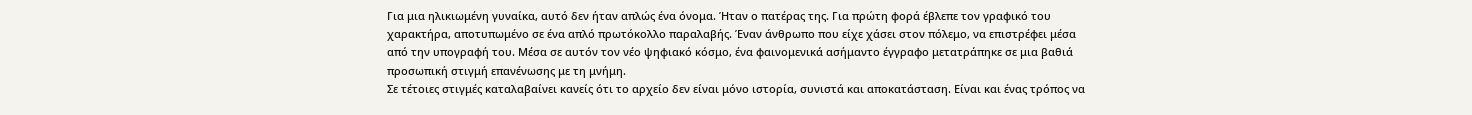Για μια ηλικιωμένη γυναίκα, αυτό δεν ήταν απλώς ένα όνομα. Ήταν ο πατέρας της. Για πρώτη φορά έβλεπε τον γραφικό του χαρακτήρα, αποτυπωμένο σε ένα απλό πρωτόκολλο παραλαβής. Έναν άνθρωπο που είχε χάσει στον πόλεμο, να επιστρέφει μέσα από την υπογραφή του. Μέσα σε αυτόν τον νέο ψηφιακό κόσμο, ένα φαινομενικά ασήμαντο έγγραφο μετατράπηκε σε μια βαθιά προσωπική στιγμή επανένωσης με τη μνήμη.
Σε τέτοιες στιγμές καταλαβαίνει κανείς ότι το αρχείο δεν είναι μόνο ιστορία, συνιστά και αποκατάσταση. Είναι και ένας τρόπος να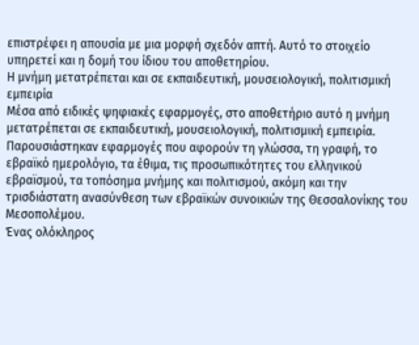επιστρέφει η απουσία με μια μορφή σχεδόν απτή. Αυτό το στοιχείο υπηρετεί και η δομή του ίδιου του αποθετηρίου.
Η μνήμη μετατρέπεται και σε εκπαιδευτική, μουσειολογική, πολιτισμική εμπειρία
Μέσα από ειδικές ψηφιακές εφαρμογές, στο αποθετήριο αυτό η μνήμη μετατρέπεται σε εκπαιδευτική, μουσειολογική, πολιτισμική εμπειρία. Παρουσιάστηκαν εφαρμογές που αφορούν τη γλώσσα, τη γραφή, το εβραϊκό ημερολόγιο, τα έθιμα, τις προσωπικότητες του ελληνικού εβραϊσμού, τα τοπόσημα μνήμης και πολιτισμού, ακόμη και την τρισδιάστατη ανασύνθεση των εβραϊκών συνοικιών της Θεσσαλονίκης του Μεσοπολέμου.
Ένας ολόκληρος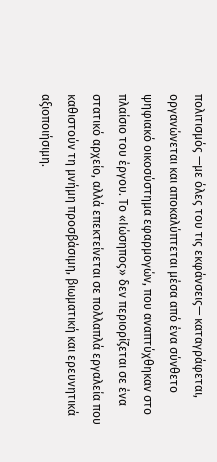πολιτισμός —με όλες του τις εκφάνσεις— καταγράφεται, οργανώνεται και αποκαλύπτεται μέσα από ένα σύνθετο ψηφιακό οικοσύστημα εφαρμογών, που αναπτύχθηκαν στο πλαίσιο του έργου. Το «Ιώσηπος» δεν περιορίζεται σε ένα στατικό αρχείο, αλλά επεκτείνεται σε πολλαπλά εργαλεία που καθιστούν τη μνήμη προσβάσιμη, βιωματική και ερευνητικά αξιοποιήσιμη.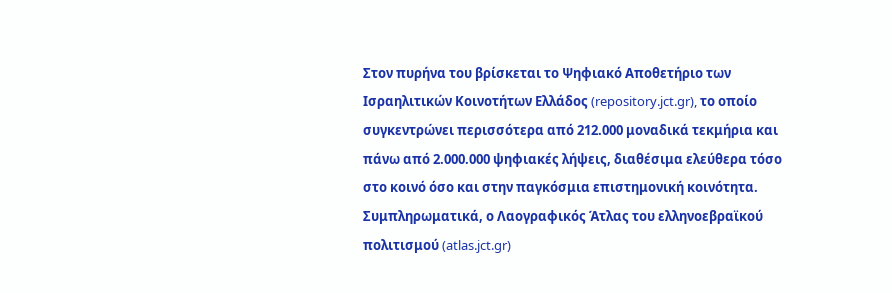Στον πυρήνα του βρίσκεται το Ψηφιακό Αποθετήριο των Ισραηλιτικών Κοινοτήτων Ελλάδος (repository.jct.gr), το οποίο συγκεντρώνει περισσότερα από 212.000 μοναδικά τεκμήρια και πάνω από 2.000.000 ψηφιακές λήψεις, διαθέσιμα ελεύθερα τόσο στο κοινό όσο και στην παγκόσμια επιστημονική κοινότητα.
Συμπληρωματικά, ο Λαογραφικός Άτλας του ελληνοεβραϊκού πολιτισμού (atlas.jct.gr)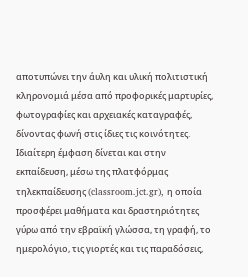αποτυπώνει την άυλη και υλική πολιτιστική κληρονομιά μέσα από προφορικές μαρτυρίες, φωτογραφίες και αρχειακές καταγραφές, δίνοντας φωνή στις ίδιες τις κοινότητες.
Ιδιαίτερη έμφαση δίνεται και στην εκπαίδευση, μέσω της πλατφόρμας τηλεκπαίδευσης (classroom.jct.gr), η οποία προσφέρει μαθήματα και δραστηριότητες γύρω από την εβραϊκή γλώσσα, τη γραφή, το ημερολόγιο, τις γιορτές και τις παραδόσεις,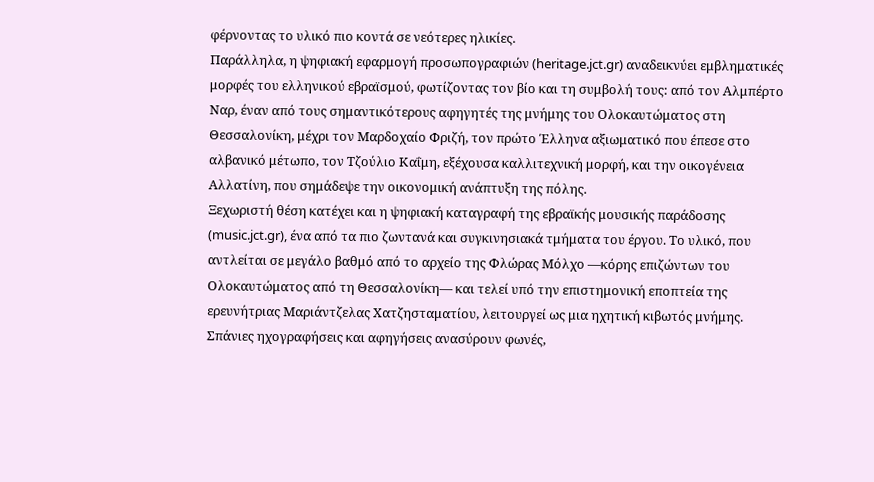φέρνοντας το υλικό πιο κοντά σε νεότερες ηλικίες.
Παράλληλα, η ψηφιακή εφαρμογή προσωπογραφιών (heritage.jct.gr) αναδεικνύει εμβληματικές μορφές του ελληνικού εβραϊσμού, φωτίζοντας τον βίο και τη συμβολή τους: από τον Αλμπέρτο Ναρ, έναν από τους σημαντικότερους αφηγητές της μνήμης του Ολοκαυτώματος στη Θεσσαλονίκη, μέχρι τον Μαρδοχαίο Φριζή, τον πρώτο Έλληνα αξιωματικό που έπεσε στο αλβανικό μέτωπο, τον Τζούλιο Καΐμη, εξέχουσα καλλιτεχνική μορφή, και την οικογένεια Αλλατίνη, που σημάδεψε την οικονομική ανάπτυξη της πόλης.
Ξεχωριστή θέση κατέχει και η ψηφιακή καταγραφή της εβραϊκής μουσικής παράδοσης (music.jct.gr), ένα από τα πιο ζωντανά και συγκινησιακά τμήματα του έργου. Το υλικό, που αντλείται σε μεγάλο βαθμό από το αρχείο της Φλώρας Μόλχο —κόρης επιζώντων του Ολοκαυτώματος από τη Θεσσαλονίκη— και τελεί υπό την επιστημονική εποπτεία της ερευνήτριας Μαριάντζελας Χατζησταματίου, λειτουργεί ως μια ηχητική κιβωτός μνήμης. Σπάνιες ηχογραφήσεις και αφηγήσεις ανασύρουν φωνές,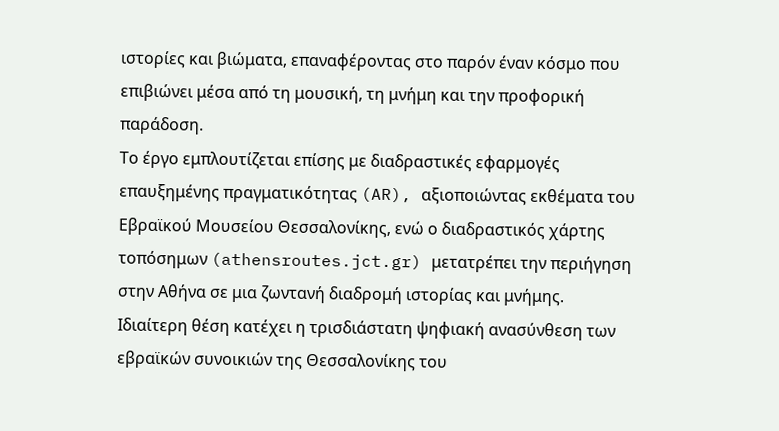ιστορίες και βιώματα, επαναφέροντας στο παρόν έναν κόσμο που επιβιώνει μέσα από τη μουσική, τη μνήμη και την προφορική παράδοση.
Το έργο εμπλουτίζεται επίσης με διαδραστικές εφαρμογές επαυξημένης πραγματικότητας (AR), αξιοποιώντας εκθέματα του Εβραϊκού Μουσείου Θεσσαλονίκης, ενώ ο διαδραστικός χάρτης τοπόσημων (athensroutes.jct.gr) μετατρέπει την περιήγηση στην Αθήνα σε μια ζωντανή διαδρομή ιστορίας και μνήμης.
Ιδιαίτερη θέση κατέχει η τρισδιάστατη ψηφιακή ανασύνθεση των εβραϊκών συνοικιών της Θεσσαλονίκης του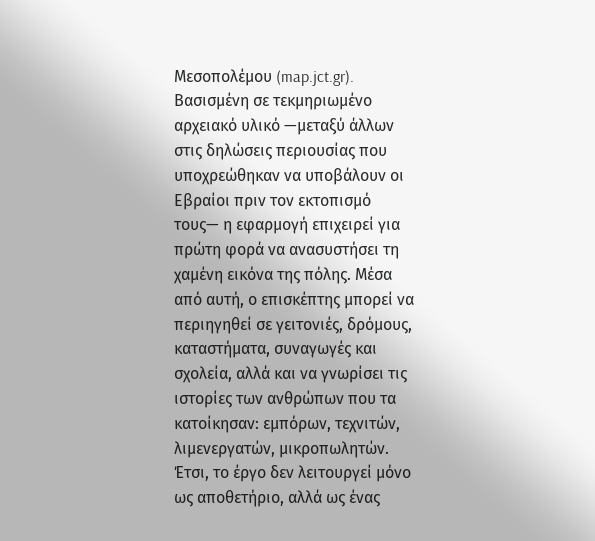Μεσοπολέμου (map.jct.gr). Βασισμένη σε τεκμηριωμένο αρχειακό υλικό —μεταξύ άλλων στις δηλώσεις περιουσίας που υποχρεώθηκαν να υποβάλουν οι Εβραίοι πριν τον εκτοπισμό τους— η εφαρμογή επιχειρεί για πρώτη φορά να ανασυστήσει τη χαμένη εικόνα της πόλης. Μέσα από αυτή, ο επισκέπτης μπορεί να περιηγηθεί σε γειτονιές, δρόμους, καταστήματα, συναγωγές και σχολεία, αλλά και να γνωρίσει τις ιστορίες των ανθρώπων που τα κατοίκησαν: εμπόρων, τεχνιτών, λιμενεργατών, μικροπωλητών.
Έτσι, το έργο δεν λειτουργεί μόνο ως αποθετήριο, αλλά ως ένας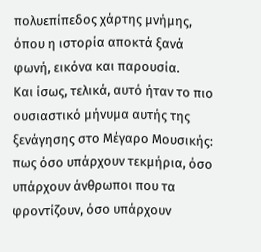πολυεπίπεδος χάρτης μνήμης, όπου η ιστορία αποκτά ξανά φωνή, εικόνα και παρουσία.
Και ίσως, τελικά, αυτό ήταν το πιο ουσιαστικό μήνυμα αυτής της ξενάγησης στο Μέγαρο Μουσικής: πως όσο υπάρχουν τεκμήρια, όσο υπάρχουν άνθρωποι που τα φροντίζουν, όσο υπάρχουν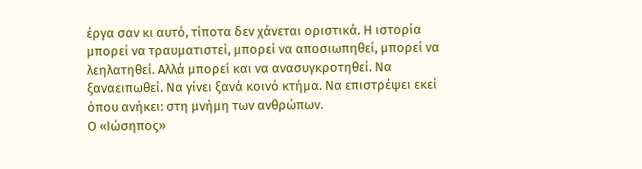έργα σαν κι αυτό, τίποτα δεν χάνεται οριστικά. Η ιστορία μπορεί να τραυματιστεί, μπορεί να αποσιωπηθεί, μπορεί να λεηλατηθεί. Αλλά μπορεί και να ανασυγκροτηθεί. Να ξαναειπωθεί. Να γίνει ξανά κοινό κτήμα. Να επιστρέψει εκεί όπου ανήκει: στη μνήμη των ανθρώπων.
Ο «Ιώσηπος»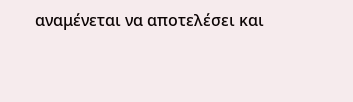αναμένεται να αποτελέσει και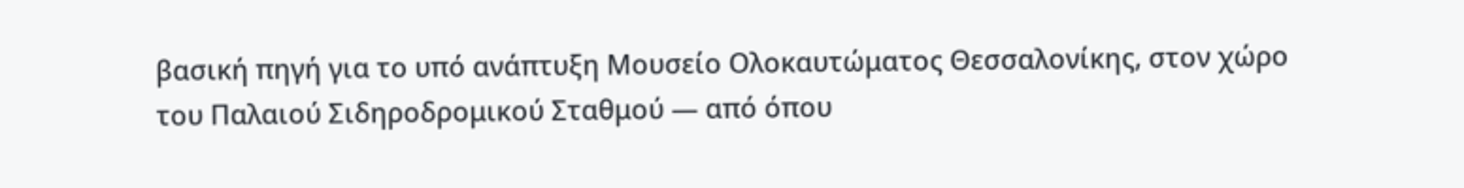βασική πηγή για το υπό ανάπτυξη Μουσείο Ολοκαυτώματος Θεσσαλονίκης, στον χώρο του Παλαιού Σιδηροδρομικού Σταθμού — από όπου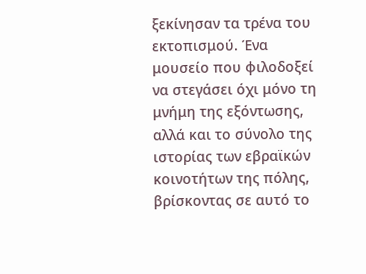ξεκίνησαν τα τρένα του εκτοπισμού. Ένα μουσείο που φιλοδοξεί να στεγάσει όχι μόνο τη μνήμη της εξόντωσης, αλλά και το σύνολο της ιστορίας των εβραϊκών κοινοτήτων της πόλης, βρίσκοντας σε αυτό το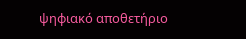ψηφιακό αποθετήριο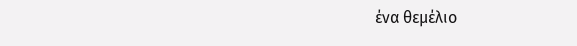ένα θεμέλιο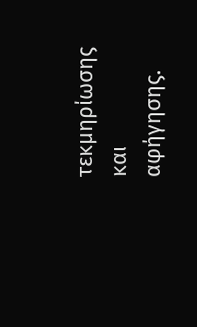τεκμηρίωσης και αφήγησης.